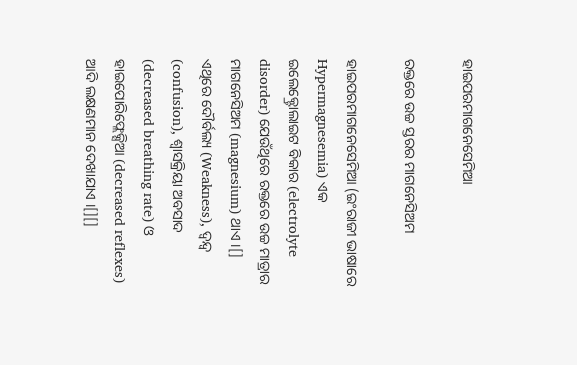ହାଇପରମାଗନେସେମିଆ

ରକ୍ତରେ ଉଚ୍ଚ ସ୍ତରର ମାଗନେସିଅମ

ହାଇପରମାଗନେସେମିଆ (ଇଂରାଜୀ ଭାଷାରେ Hypermagnesemia) ଏକ ଇଲେକ୍ଟ୍ରୋଲାଇଟ ବିକାର (electrolyte disorder) ଯେଉଁଥିରେ ରକ୍ତରେ ଉଚ୍ଚ ମାତ୍ରାର ମାଗନେସିଅମ (magnesium) ଥାଏ ।[] ଏଥିରେ ଦୌର୍ବଲ୍ୟ (Weakness), ଦ୍ୱନ୍ଦ୍ୱ (confusion), ଶ୍ୱାସକ୍ରିୟା ଅବସାଦ (decreased breathing rate) ଓ ହାଇପୋରିଫ୍ଲେକ୍ସିଆ (decreased reflexes) ଆଦି ଲକ୍ଷଣମାନ ଦେଖାଯାଏ ।[][]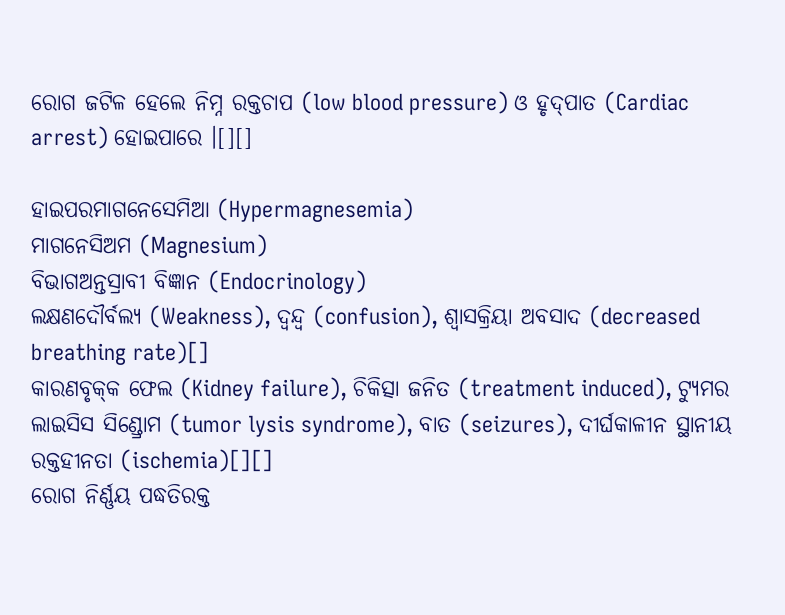ରୋଗ ଜଟିଳ ହେଲେ ନିମ୍ନ ରକ୍ତଚାପ (low blood pressure) ଓ ହୃଦ୍‌ପାତ (Cardiac arrest) ହୋଇପାରେ ।[][]

ହାଇପରମାଗନେସେମିଆ (Hypermagnesemia)
ମାଗନେସିଅମ (Magnesium)
ବିଭାଗଅନ୍ତସ୍ରାବୀ ବିଜ୍ଞାନ (Endocrinology)
ଲକ୍ଷଣଦୌର୍ବଲ୍ୟ (Weakness), ଦ୍ୱନ୍ଦ୍ୱ (confusion), ଶ୍ୱାସକ୍ରିୟା ଅବସାଦ (decreased breathing rate)[]
କାରଣବୃକ୍‌କ ଫେଲ (Kidney failure), ଚିକିତ୍ସା ଜନିତ (treatment induced), ଟ୍ୟୁମର ଲାଇସିସ ସିଣ୍ଡ୍ରୋମ (tumor lysis syndrome), ବାତ (seizures), ଦୀର୍ଘକାଳୀନ ସ୍ଥାନୀୟ ରକ୍ତ‌ହୀନତା (ischemia)[][]
ରୋଗ ନିର୍ଣ୍ଣୟ ପଦ୍ଧତିରକ୍ତ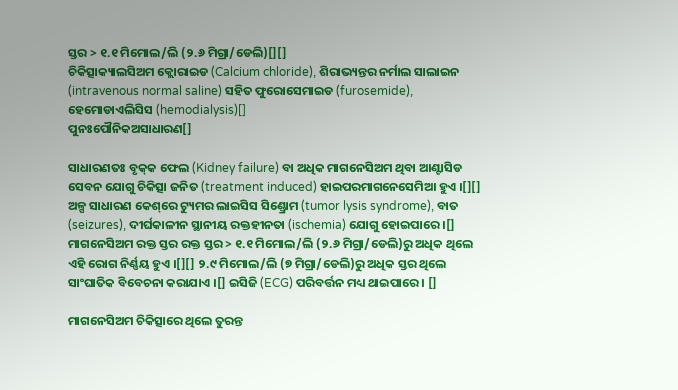ସ୍ତର > ୧.୧ ମିମୋଲ/ଲି (୨.୬ ମିଗ୍ରା/ଡେଲି)[][]
ଚିକିତ୍ସାକ୍ୟାଲସିଅମ କ୍ଲୋରାଇଡ (Calcium chloride), ଶିରାଭ୍ୟନ୍ତର ନର୍ମାଲ ସାଲାଇନ (intravenous normal saline) ସ‌ହିତ ଫୁରୋସେମାଇଡ (furosemide), ହେମୋଡାଏଲିସିସ (hemodialysis)[]
ପୁନଃପୌନିକଅସାଧାରଣ[]

ସାଧାରଣତଃ ବୃକ୍‌କ ଫେଲ (Kidney failure) ବା ଅଧିକ ମାଗନେସିଅମ ଥିବା ଆଣ୍ଟାସିଡ ସେବନ ଯୋଗୁ ଚିକିତ୍ସା ଜନିତ (treatment induced) ହାଇପରମାଗନେସେମିଆ ହୁଏ ।[][] ଅଳ୍ପ ସାଧାରଣ କେଶ୍‌ରେ ଟ୍ୟୁମର ଲାଇସିସ ସିଣ୍ଡ୍ରୋମ (tumor lysis syndrome), ବାତ (seizures), ଦୀର୍ଘକାଳୀନ ସ୍ଥାନୀୟ ରକ୍ତ‌ହୀନତା (ischemia) ଯୋଗୁ ହୋଇପାରେ ।[] ମାଗନେସିଅମ ରକ୍ତ ସ୍ତର ରକ୍ତ ସ୍ତର > ୧.୧ ମିମୋଲ/ଲି (୨.୬ ମିଗ୍ରା/ଡେଲି)ରୁ ଅଧିକ ଥିଲେ ଏହି ରୋଗ ନିର୍ଣ୍ଣୟ ହୁଏ ।[][] ୨.୯ ମିମୋଲ/ଲି (୭ ମିଗ୍ରା/ଡେଲି)ରୁ ଅଧିକ ସ୍ତର ଥିଲେ ସାଂଘାତିକ ବିବେଚନା କରାଯାଏ ।[] ଇସିଜି (ECG) ପରିବର୍ତ୍ତନ ମଧ୍ୟ ଥାଇପାରେ । []

ମାଗନେସିଅମ ଚିକିତ୍ସାରେ ଥିଲେ ତୁରନ୍ତ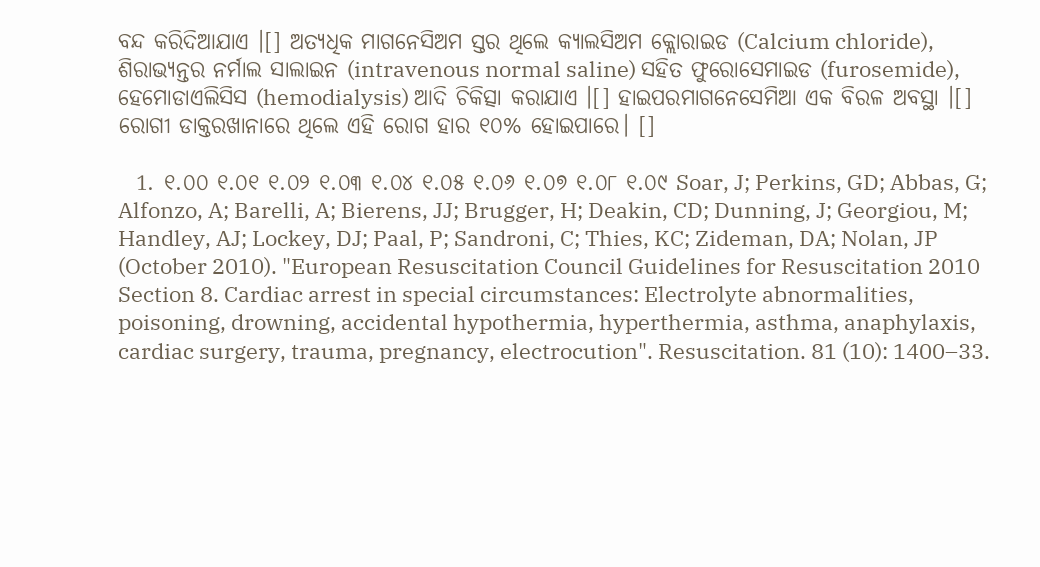ବନ୍ଦ କରିଦିଆଯାଏ ।[] ଅତ୍ୟଧିକ ମାଗନେସିଅମ ସ୍ତର ଥିଲେ କ୍ୟାଲସିଅମ କ୍ଲୋରାଇଡ (Calcium chloride), ଶିରାଭ୍ୟନ୍ତର ନର୍ମାଲ ସାଲାଇନ (intravenous normal saline) ସ‌ହିତ ଫୁରୋସେମାଇଡ (furosemide), ହେମୋଡାଏଲିସିସ (hemodialysis) ଆଦି ଚିକିତ୍ସା କରାଯାଏ ।[] ହାଇପରମାଗନେସେମିଆ ଏକ ବିରଳ ଅବସ୍ଥା ।[] ରୋଗୀ ଡାକ୍ତରଖାନାରେ ଥିଲେ ଏହି ରୋଗ ହାର ୧୦% ହୋଇପାରେ। []

  1. ୧.୦୦ ୧.୦୧ ୧.୦୨ ୧.୦୩ ୧.୦୪ ୧.୦୫ ୧.୦୬ ୧.୦୭ ୧.୦୮ ୧.୦୯ Soar, J; Perkins, GD; Abbas, G; Alfonzo, A; Barelli, A; Bierens, JJ; Brugger, H; Deakin, CD; Dunning, J; Georgiou, M; Handley, AJ; Lockey, DJ; Paal, P; Sandroni, C; Thies, KC; Zideman, DA; Nolan, JP (October 2010). "European Resuscitation Council Guidelines for Resuscitation 2010 Section 8. Cardiac arrest in special circumstances: Electrolyte abnormalities, poisoning, drowning, accidental hypothermia, hyperthermia, asthma, anaphylaxis, cardiac surgery, trauma, pregnancy, electrocution". Resuscitation. 81 (10): 1400–33.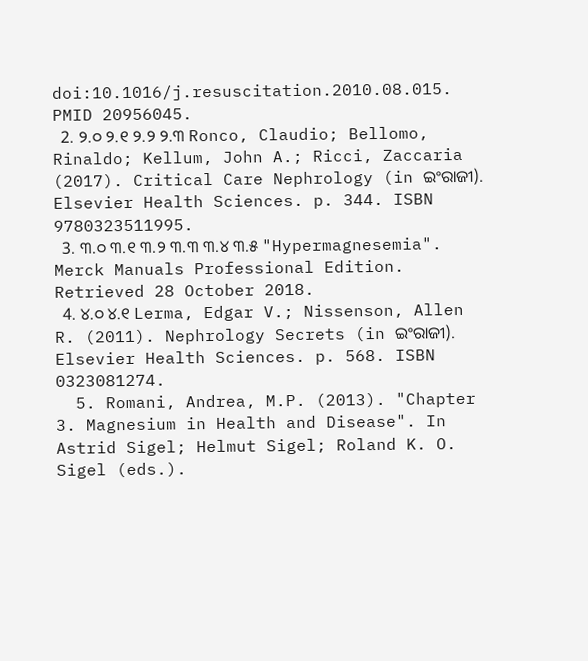doi:10.1016/j.resuscitation.2010.08.015. PMID 20956045.
  2. ୨.୦ ୨.୧ ୨.୨ ୨.୩ Ronco, Claudio; Bellomo, Rinaldo; Kellum, John A.; Ricci, Zaccaria (2017). Critical Care Nephrology (in ଇଂରାଜୀ). Elsevier Health Sciences. p. 344. ISBN 9780323511995.
  3. ୩.୦ ୩.୧ ୩.୨ ୩.୩ ୩.୪ ୩.୫ "Hypermagnesemia". Merck Manuals Professional Edition. Retrieved 28 October 2018.
  4. ୪.୦ ୪.୧ Lerma, Edgar V.; Nissenson, Allen R. (2011). Nephrology Secrets (in ଇଂରାଜୀ). Elsevier Health Sciences. p. 568. ISBN 0323081274.
  5. Romani, Andrea, M.P. (2013). "Chapter 3. Magnesium in Health and Disease". In Astrid Sigel; Helmut Sigel; Roland K. O. Sigel (eds.).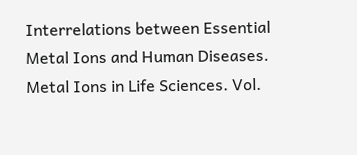Interrelations between Essential Metal Ions and Human Diseases. Metal Ions in Life Sciences. Vol.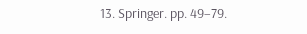13. Springer. pp. 49–79.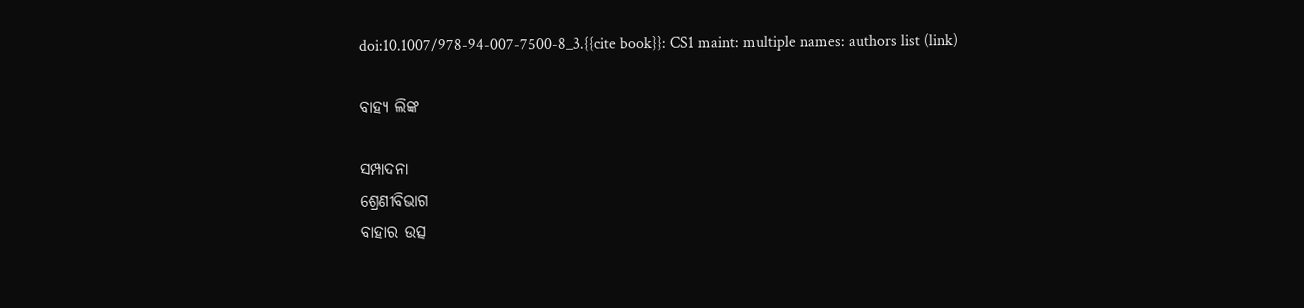doi:10.1007/978-94-007-7500-8_3.{{cite book}}: CS1 maint: multiple names: authors list (link)

ବାହ୍ୟ ଲିଙ୍କ

ସମ୍ପାଦନା
ଶ୍ରେଣୀବିଭାଗ
ବାହାର ଉତ୍ସ